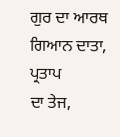ਗੁਰ ਦਾ ਆਰਥ ਗਿਆਨ ਦਾਤਾ, ਪ੍ਰਤਾਪ
ਦਾ ਤੇਜ,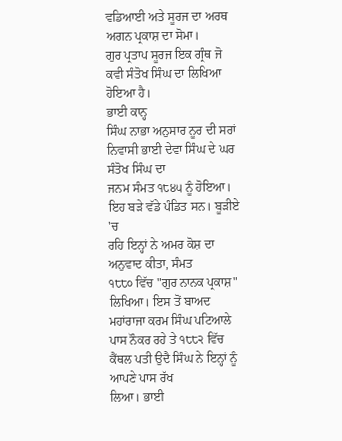ਵਡਿਆਈ ਅਤੇ ਸੂਰਜ ਦਾ ਅਰਥ ਅਗਨ ਪ੍ਰਕਾਸ਼ ਦਾ ਸੋਮਾ।
ਗੁਰ ਪ੍ਰਤਾਪ ਸੂਰਜ ਇਕ ਗ੍ਰੰਥ ਜੋ ਕਵੀ ਸੰਤੋਖ ਸਿੰਘ ਦਾ ਲਿਖਿਆ ਹੋਇਆ ਹੈ।
ਭਾਈ ਕਾਨ੍ਹ
ਸਿੰਘ ਨਾਭਾ ਅਨੁਸਾਰ ਨੂਰ ਦੀ ਸਰਾਂ ਨਿਵਾਸੀ ਭਾਈ ਦੇਵਾ ਸਿੰਘ ਦੇ ਘਰ ਸੰਤੋਖ ਸਿੰਘ ਦਾ
ਜਨਮ ਸੰਮਤ ੧੮੪੫ ਨੂੰ ਹੋਇਆ। ਇਹ ਬੜੇ ਵੱਡੇ ਪੰਡਿਤ ਸਨ। ਬੂੜੀਏ 'ਚ
ਰਹਿ ਇਨ੍ਹਾਂ ਨੇ ਅਮਰ ਕੋਸ਼ ਦਾ ਅਨੁਵਾਦ ਕੀਤਾ, ਸੰਮਤ
੧੮੮੦ ਵਿੱਚ "ਗੁਰ ਨਾਨਕ ਪ੍ਰਕਾਸ਼" ਲਿਖਿਆ। ਇਸ ਤੋਂ ਬਾਅਦ ਮਹਾਂਰਾਜਾ ਕਰਮ ਸਿੰਘ ਪਟਿਆਲੇ
ਪਾਸ ਨੌਕਰ ਰਹੇ ਤੇ ੧੮੮੨ ਵਿੱਚ ਕੈਂਥਲ ਪਤੀ ਉਦੈ ਸਿੰਘ ਨੇ ਇਨ੍ਹਾਂ ਨੂੰ ਆਪਣੇ ਪਾਸ ਰੱਖ
ਲਿਆ। ਭਾਈ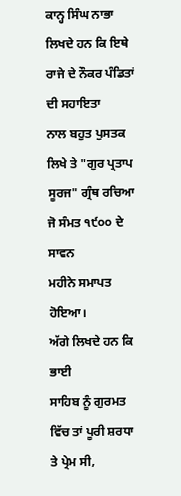ਕਾਨ੍ਹ ਸਿੰਘ ਨਾਭਾ ਲਿਖਦੇ ਹਨ ਕਿ ਇਥੇ ਰਾਜੇ ਦੇ ਨੌਕਰ ਪੰਡਿਤਾਂ ਦੀ ਸਹਾਇਤਾ
ਨਾਲ ਬਹੁਤ ਪੁਸਤਕ ਲਿਖੇ ਤੇ "ਗੁਰ ਪ੍ਰਤਾਪ ਸੂਰਜ" ਗ੍ਰੰਥ ਰਚਿਆ ਜੋ ਸੰਮਤ ੧੯੦੦ ਦੇ ਸਾਵਨ
ਮਹੀਨੇ ਸਮਾਪਤ ਹੋਇਆ।
ਅੱਗੇ ਲਿਖਦੇ ਹਨ ਕਿ ਭਾਈ
ਸਾਹਿਬ ਨੂੰ ਗੁਰਮਤ ਵਿੱਚ ਤਾਂ ਪੂਰੀ ਸ਼ਰਧਾ ਤੇ ਪ੍ਰੇਮ ਸੀ,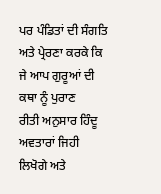ਪਰ ਪੰਡਿਤਾਂ ਦੀ ਸੰਗਤਿ ਅਤੇ ਪ੍ਰੇਰਣਾ ਕਰਕੇ ਕਿ ਜੇ ਆਪ ਗੁਰੂਆਂ ਦੀ ਕਥਾ ਨੂੰ ਪੁਰਾਣ
ਰੀਤੀ ਅਨੁਸਾਰ ਹਿੰਦੂ ਅਵਤਾਰਾਂ ਜਿਹੀ ਲਿਖੋਗੇ ਅਤੇ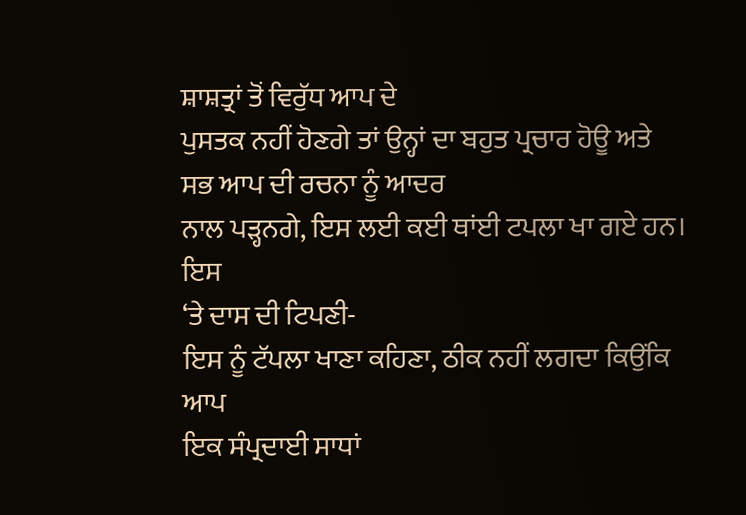ਸ਼ਾਸ਼ਤ੍ਰਾਂ ਤੋਂ ਵਿਰੁੱਧ ਆਪ ਦੇ
ਪੁਸਤਕ ਨਹੀਂ ਹੋਣਗੇ ਤਾਂ ਉਨ੍ਹਾਂ ਦਾ ਬਹੁਤ ਪ੍ਰਚਾਰ ਹੋਊ ਅਤੇ ਸਭ ਆਪ ਦੀ ਰਚਨਾ ਨੂੰ ਆਦਰ
ਨਾਲ ਪੜ੍ਹਨਗੇ, ਇਸ ਲਈ ਕਈ ਥਾਂਈ ਟਪਲਾ ਖਾ ਗਏ ਹਨ। ਇਸ
‘ਤੇ ਦਾਸ ਦੀ ਟਿਪਣੀ-
ਇਸ ਨੂੰ ਟੱਪਲਾ ਖਾਣਾ ਕਹਿਣਾ, ਠੀਕ ਨਹੀਂ ਲਗਦਾ ਕਿਉਂਕਿ ਆਪ
ਇਕ ਸੰਪ੍ਰਦਾਈ ਸਾਧਾਂ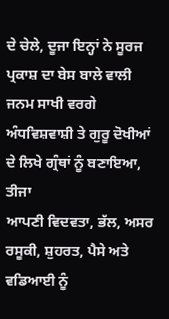ਦੇ ਚੇਲੇ, ਦੂਜਾ ਇਨ੍ਹਾਂ ਨੇ ਸੂਰਜ ਪ੍ਰਕਾਸ਼ ਦਾ ਬੇਸ ਬਾਲੇ ਵਾਲੀ
ਜਨਮ ਸਾਖੀ ਵਰਗੇ ਅੰਧਵਿਸ਼ਵਾਸ਼ੀ ਤੇ ਗੁਰੂ ਦੋਖੀਆਂ ਦੇ ਲਿਖੇ ਗ੍ਰੰਥਾਂ ਨੂੰ ਬਣਾਇਆ, ਤੀਜਾ
ਆਪਣੀ ਵਿਦਵਤਾ, ਭੱਲ, ਅਸਰ ਰਸੂਕੀ, ਸ਼ੁਹਰਤ, ਪੈਸੇ ਅਤੇ ਵਡਿਆਈ ਨੂੰ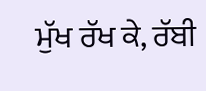ਮੁੱਖ ਰੱਖ ਕੇ, ਰੱਬੀ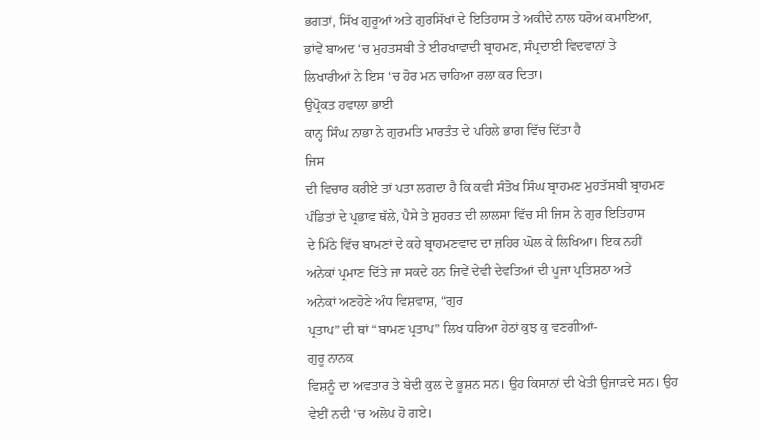ਭਗਤਾਂ, ਸਿੱਖ ਗੁਰੂਆਂ ਅਤੇ ਗੁਰਸਿੱਖਾਂ ਦੇ ਇਤਿਹਾਸ ਤੇ ਅਕੀਦੇ ਨਾਲ ਧਰੋਅ ਕਮਾਇਆ,
ਭਾਂਵੇਂ ਬਾਅਦ ‘ਚ ਮੁਹਤਸਬੀ ਤੇ ਈਰਖਾਵਾਦੀ ਬ੍ਰਾਹਮਣ, ਸੰਪ੍ਰਦਾਈ ਵਿਦਵਾਨਾਂ ਤੇ
ਲਿਖਾਰੀਆਂ ਨੇ ਇਸ ‘ਚ ਹੋਰ ਮਨ ਚਾਹਿਆ ਰਲਾ ਕਰ ਦਿਤਾ।
ਉਪ੍ਰੋਕਤ ਹਵਾਲਾ ਭਾਈ
ਕਾਨ੍ਹ ਸਿੰਘ ਨਾਭਾ ਨੇ ਗੁਰਮਤਿ ਮਾਰਤੰਤ ਦੇ ਪਹਿਲੇ ਭਾਗ ਵਿੱਚ ਦਿੱਤਾ ਹੈ
ਜਿਸ
ਦੀ ਵਿਚਾਰ ਕਰੀਏ ਤਾਂ ਪਤਾ ਲਗਦਾ ਹੈ ਕਿ ਕਵੀ ਸੰਤੋਖ ਸਿੰਘ ਬ੍ਰਾਹਮਣ ਮੁਹਤੱਸਬੀ ਬ੍ਰਾਹਮਣ
ਪੰਡਿਤਾਂ ਦੇ ਪ੍ਰਭਾਵ ਥੱਲੇ, ਪੈਸੇ ਤੇ ਸ਼ੁਹਰਤ ਦੀ ਲਾਲਸਾ ਵਿੱਚ ਸੀ ਜਿਸ ਨੇ ਗੁਰ ਇਤਿਹਾਸ
ਦੇ ਮਿੱਠੇ ਵਿੱਚ ਬਾਮਣਾਂ ਦੇ ਕਹੇ ਬ੍ਰਾਹਮਣਵਾਦ ਦਾ ਜ਼ਹਿਰ ਘੋਲ ਕੇ ਲਿਖਿਆ। ਇਕ ਨਹੀਂ
ਅਨੇਕਾਂ ਪ੍ਰਮਾਣ ਦਿੱਤੇ ਜਾ ਸਕਦੇ ਹਨ ਜਿਵੇਂ ਦੇਵੀ ਦੇਵਤਿਆਂ ਦੀ ਪੂਜਾ ਪ੍ਰਤਿਸ਼ਠਾ ਅਤੇ
ਅਨੇਕਾਂ ਅਣਹੋਣੇ ਅੰਧ ਵਿਸ਼ਵਾਸ਼, “ਗੁਰ
ਪ੍ਰਤਾਪ” ਦੀ ਥਾਂ “ਬਾਮਣ ਪ੍ਰਤਾਪ” ਲਿਖ ਧਰਿਆ ਹੇਠਾਂ ਕੁਝ ਕੁ ਵਣਗੀਆਂ-
ਗੁਰੂ ਨਾਨਕ
ਵਿਸ਼ਨੂੰ ਦਾ ਅਵਤਾਰ ਤੇ ਬੇਦੀ ਕੁਲ ਦੇ ਭੂਸ਼ਨ ਸਨ। ਉਹ ਕਿਸਾਨਾਂ ਦੀ ਖੇਤੀ ਉਜਾੜਦੇ ਸਨ। ਉਹ
ਵੇਈਂ ਨਦੀ ‘ਚ ਅਲੋਪ ਹੋ ਗਏ।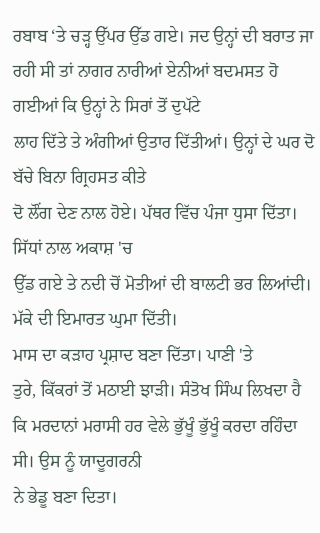ਰਬਾਬ ‘ਤੇ ਚੜ੍ਹ ਉੱਪਰ ਉੱਡ ਗਏ। ਜਦ ਉਨ੍ਹਾਂ ਦੀ ਬਰਾਤ ਜਾ
ਰਹੀ ਸੀ ਤਾਂ ਨਾਗਰ ਨਾਰੀਆਂ ਏਨੀਆਂ ਬਦਮਸਤ ਹੋ ਗਈਆਂ ਕਿ ਉਨ੍ਹਾਂ ਨੇ ਸਿਰਾਂ ਤੋਂ ਦੁਪੱਟੇ
ਲਾਹ ਦਿੱਤੇ ਤੇ ਅੰਗੀਆਂ ਉਤਾਰ ਦਿੱਤੀਆਂ। ਉਨ੍ਹਾਂ ਦੇ ਘਰ ਦੋ ਬੱਚੇ ਬਿਨਾ ਗ੍ਰਿਹਸਤ ਕੀਤੇ
ਦੋ ਲੌਂਗ ਦੇਣ ਨਾਲ ਹੋਏ। ਪੱਥਰ ਵਿੱਚ ਪੰਜਾ ਧੁਸਾ ਦਿੱਤਾ। ਸਿੱਧਾਂ ਨਾਲ ਅਕਾਸ਼ 'ਚ
ਉੱਡ ਗਏ ਤੇ ਨਦੀ ਚੋਂ ਮੋਤੀਆਂ ਦੀ ਬਾਲਟੀ ਭਰ ਲਿਆਂਦੀ। ਮੱਕੇ ਦੀ ਇਮਾਰਤ ਘੁਮਾ ਦਿੱਤੀ।
ਮਾਸ ਦਾ ਕੜਾਹ ਪ੍ਰਸ਼ਾਦ ਬਣਾ ਦਿੱਤਾ। ਪਾਣੀ 'ਤੇ
ਤੁਰੇ, ਕਿੱਕਰਾਂ ਤੋਂ ਮਠਾਈ ਝਾੜੀ। ਸੰਤੋਖ ਸਿੰਘ ਲਿਖਦਾ ਹੈ
ਕਿ ਮਰਦਾਨਾਂ ਮਰਾਸੀ ਹਰ ਵੇਲੇ ਭੁੱਖੂੰ ਭੁੱਖੂੰ ਕਰਦਾ ਰਹਿੰਦਾ ਸੀ। ਉਸ ਨੂੰ ਯਾਦੂਗਰਨੀ
ਨੇ ਭੇਡੂ ਬਣਾ ਦਿਤਾ।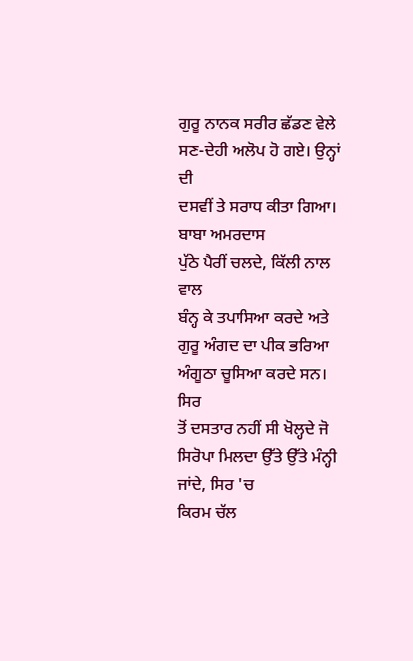ਗੁਰੂ ਨਾਨਕ ਸਰੀਰ ਛੱਡਣ ਵੇਲੇ ਸਣ-ਦੇਹੀ ਅਲੋਪ ਹੋ ਗਏ। ਉਨ੍ਹਾਂ ਦੀ
ਦਸਵੀਂ ਤੇ ਸਰਾਧ ਕੀਤਾ ਗਿਆ।
ਬਾਬਾ ਅਮਰਦਾਸ
ਪੁੱਠੇ ਪੈਰੀਂ ਚਲਦੇ, ਕਿੱਲੀ ਨਾਲ ਵਾਲ
ਬੰਨ੍ਹ ਕੇ ਤਪਾਸਿਆ ਕਰਦੇ ਅਤੇ ਗੁਰੂ ਅੰਗਦ ਦਾ ਪੀਕ ਭਰਿਆ ਅੰਗੂਠਾ ਚੂਸਿਆ ਕਰਦੇ ਸਨ। ਸਿਰ
ਤੋਂ ਦਸਤਾਰ ਨਹੀਂ ਸੀ ਖੋਲ੍ਹਦੇ ਜੋ ਸਿਰੋਪਾ ਮਿਲਦਾ ਉੱਤੇ ਉੱਤੇ ਮੰਨ੍ਹੀ ਜਾਂਦੇ, ਸਿਰ 'ਚ
ਕਿਰਮ ਚੱਲ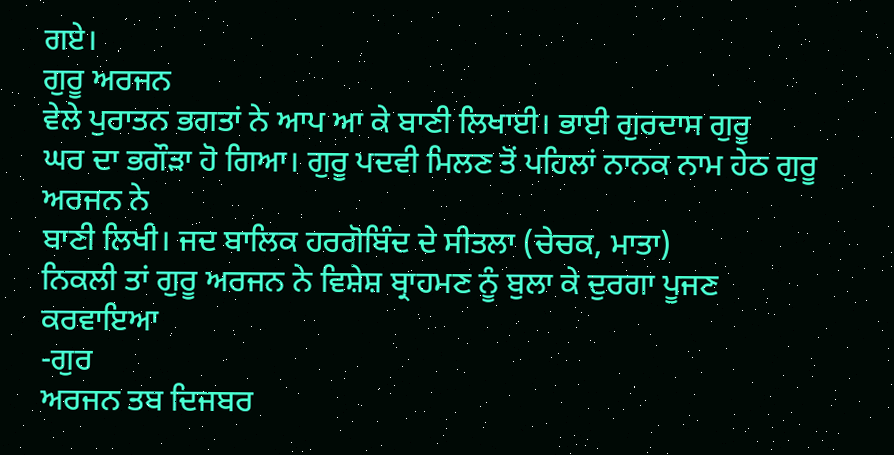ਗਏ।
ਗੁਰੂ ਅਰਜਨ
ਵੇਲੇ ਪੁਰਾਤਨ ਭਗਤਾਂ ਨੇ ਆਪ ਆ ਕੇ ਬਾਣੀ ਲਿਖਾਈ। ਭਾਈ ਗੁਰਦਾਸ ਗੁਰੂ
ਘਰ ਦਾ ਭਗੌੜਾ ਹੋ ਗਿਆ। ਗੁਰੂ ਪਦਵੀ ਮਿਲਣ ਤੋਂ ਪਹਿਲਾਂ ਨਾਨਕ ਨਾਮ ਹੇਠ ਗੁਰੂ ਅਰਜਨ ਨੇ
ਬਾਣੀ ਲਿਖੀ। ਜਦ ਬਾਲਿਕ ਹਰਗੋਬਿੰਦ ਦੇ ਸੀਤਲਾ (ਚੇਚਕ, ਮਾਤਾ)
ਨਿਕਲੀ ਤਾਂ ਗੁਰੂ ਅਰਜਨ ਨੇ ਵਿਸ਼ੇਸ਼ ਬ੍ਰਾਹਮਣ ਨੂੰ ਬੁਲਾ ਕੇ ਦੁਰਗਾ ਪੂਜਣ ਕਰਵਾਇਆ
-ਗੁਰ
ਅਰਜਨ ਤਬ ਦਿਜਬਰ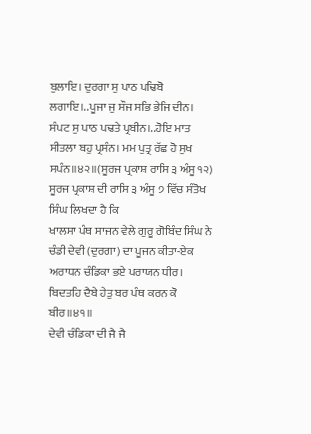ਬੁਲਾਇ। ਦੁਰਗਾ ਸੁ ਪਾਠ ਪਢਿਬੋ ਲਗਾਇ।..ਪੂਜਾ ਜੁ ਸੌਜ ਸਭਿ ਭੇਜਿ ਦੀਨ।
ਸੰਪਟ ਸੁ ਪਾਠ ਪਢਤੇ ਪ੍ਰਬੀਨ।..ਹੋਇ ਮਾਤ ਸੀਤਲਾ ਬਹੁ ਪ੍ਰਸੰਨ। ਮਮ ਪੁਤ੍ਰ ਰੱਛ ਹੋ ਸੁਖ
ਸਪੰਨ॥੪੨॥(ਸੂਰਜ ਪ੍ਰਕਾਸ਼ ਰਾਸਿ ੩ ਅੰਸੂ ੧੨)
ਸੂਰਜ ਪ੍ਰਕਾਸ਼ ਦੀ ਰਾਸਿ ੩ ਅੰਸੂ ੭ ਵਿੱਚ ਸੰਤੋਖ ਸਿੰਘ ਲਿਖਦਾ ਹੈ ਕਿ
ਖਾਲਸਾ ਪੰਥ ਸਾਜਨ ਵੇਲੇ ਗੁਰੂ ਗੋਬਿੰਦ ਸਿੰਘ ਨੇ ਚੰਡੀ ਦੇਵੀ (ਦੁਰਗਾ) ਦਾ ਪੂਜਨ ਕੀਤਾ-ਏਕ
ਅਰਾਧਨ ਚੰਡਿਕਾ ਭਏ ਪਰਾਯਨ ਧੀਰ। ਬਿਦਤਹਿ ਦੈਬੇ ਹੇਤੁ ਬਰ ਪੰਥ ਕਰਨ ਕੋ ਬੀਰ॥੪੧॥
ਦੇਵੀ ਚੰਡਿਕਾ ਦੀ ਜੈ ਜੈ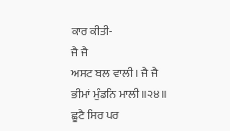ਕਾਰ ਕੀਤੀ-
ਜੈ ਜੈ
ਅਸਟ ਬਲ ਵਾਲੀ। ਜੈ ਜੈ ਭੀਮਾਂ ਮੁੰਡਨਿ ਮਾਲੀ॥੨੪॥ ਛੂਟੈ ਸਿਰ ਪਰ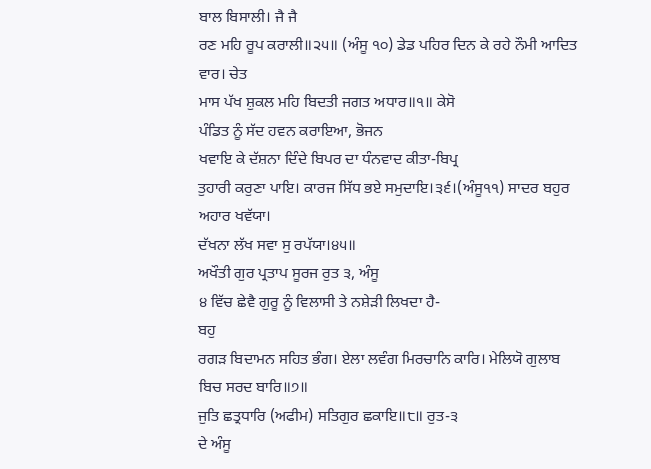ਬਾਲ ਬਿਸਾਲੀ। ਜੈ ਜੈ
ਰਣ ਮਹਿ ਰੂਪ ਕਰਾਲੀ॥੨੫॥ (ਅੰਸੂ ੧੦) ਡੇਡ ਪਹਿਰ ਦਿਨ ਕੇ ਰਹੇ ਨੌਮੀ ਆਦਿਤ ਵਾਰ। ਚੇਤ
ਮਾਸ ਪੱਖ ਸ਼ੁਕਲ ਮਹਿ ਬਿਦਤੀ ਜਗਤ ਅਧਾਰ॥੧॥ ਕੇਸੋ
ਪੰਡਿਤ ਨੂੰ ਸੱਦ ਹਵਨ ਕਰਾਇਆ, ਭੋਜਨ
ਖਵਾਇ ਕੇ ਦੱਸ਼ਨਾ ਦਿੰਦੇ ਬਿਪਰ ਦਾ ਧੰਨਵਾਦ ਕੀਤਾ-ਬਿਪ੍ਰ
ਤੁਹਾਰੀ ਕਰੁਣਾ ਪਾਇ। ਕਾਰਜ ਸਿੱਧ ਭਏ ਸਮੁਦਾਇ।੩੬।(ਅੰਸੂ੧੧) ਸਾਦਰ ਬਹੁਰ ਅਹਾਰ ਖਵੱਯਾ।
ਦੱਖਨਾ ਲੱਖ ਸਵਾ ਸੁ ਰਪੱਯਾ।੪੫॥
ਅਖੌਤੀ ਗੁਰ ਪ੍ਰਤਾਪ ਸੂਰਜ ਰੁਤ ੩, ਅੰਸੂ
੪ ਵਿੱਚ ਛੇਵੈ ਗੁਰੂ ਨੂੰ ਵਿਲਾਸੀ ਤੇ ਨਸ਼ੇੜੀ ਲਿਖਦਾ ਹੈ-
ਬਹੁ
ਰਗੜ ਬਿਦਾਮਨ ਸਹਿਤ ਭੰਗ। ਏਲਾ ਲਵੰਗ ਮਿਰਚਾਨਿ ਕਾਰਿ। ਮੇਲਿਯੋ ਗੁਲਾਬ ਬਿਚ ਸਰਦ ਬਾਰਿ॥੭॥
ਜੁਤਿ ਛਤ੍ਰਧਾਰਿ (ਅਫੀਮ) ਸਤਿਗੁਰ ਛਕਾਇ॥੮॥ ਰੁਤ-੩
ਦੇ ਅੰਸੂ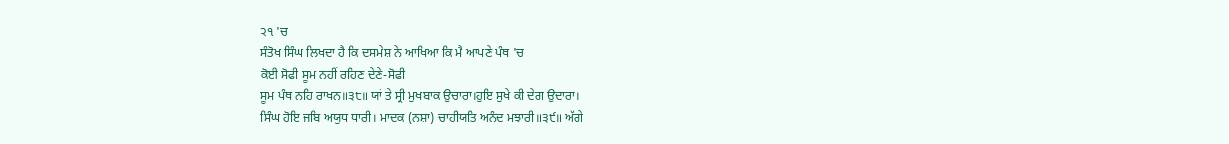੨੧ 'ਚ
ਸੰਤੋਖ ਸਿੰਘ ਲਿਖਦਾ ਹੈ ਕਿ ਦਸਮੇਸ਼ ਨੇ ਆਖਿਆ ਕਿ ਮੈ ਆਪਣੇ ਪੰਥ 'ਚ
ਕੋਈ ਸੋਫੀ ਸੂਮ ਨਹੀਂ ਰਹਿਣ ਦੇਣੇ-ਸੋਫੀ
ਸੂਮ ਪੰਥ ਨਹਿ ਰਾਖਨ॥੩੮॥ ਯਾਂ ਤੇ ਸ੍ਰੀ ਮੁਖਬਾਕ ਉਚਾਰਾ।ਹੁਇ ਸੁਖੇ ਕੀ ਦੇਗ ਉਦਾਰਾ।
ਸਿੰਘ ਹੋਇ ਜਬਿ ਅਯੁਧ ਧਾਰੀ। ਮਾਦਕ (ਨਸ਼ਾ) ਚਾਹੀਯਤਿ ਅਨੰਦ ਮਝਾਰੀ॥੩੯॥ ਅੱਗੇ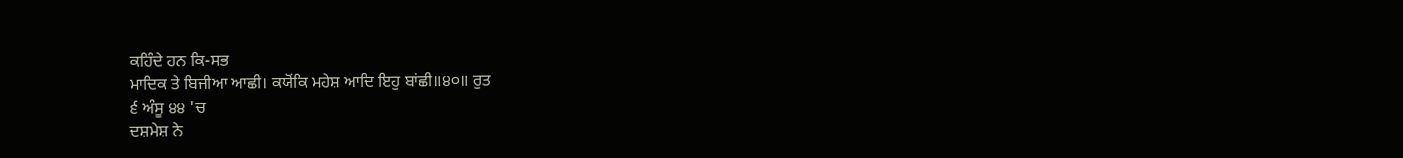ਕਹਿੰਦੇ ਹਨ ਕਿ-ਸਭ
ਮਾਦਿਕ ਤੇ ਬਿਜੀਆ ਆਛੀ। ਕਯੋਂਕਿ ਮਹੇਸ਼ ਆਦਿ ਇਹੁ ਬਾਂਛੀ॥੪੦॥ ਰੁਤ
੬ ਅੰਸੂ ੪੪ 'ਚ
ਦਸ਼ਮੇਸ਼ ਨੇ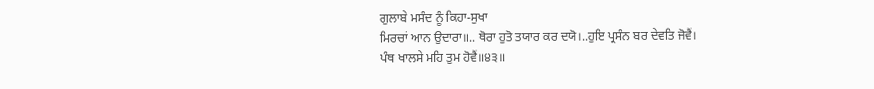ਗੁਲਾਬੇ ਮਸੰਦ ਨੂੰ ਕਿਹਾ-ਸੁਖਾ
ਮਿਰਚਾਂ ਆਨ ਉਦਾਰਾ॥.. ਥੋਰਾ ਹੁਤੋ ਤਯਾਰ ਕਰ ਦਯੋ।..ਹੁਇ ਪ੍ਰਸੰਨ ਬਰ ਦੇਵਤਿ ਜੋਵੈਂ।
ਪੰਥ ਖਾਲਸੇ ਮਹਿ ਤੁਮ ਹੋਵੈਂ॥੪੩॥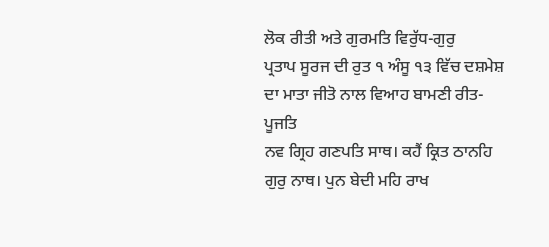ਲੋਕ ਰੀਤੀ ਅਤੇ ਗੁਰਮਤਿ ਵਿਰੁੱਧ-ਗੁਰੁ
ਪ੍ਰਤਾਪ ਸੂਰਜ ਦੀ ਰੁਤ ੧ ਅੰਸੂ ੧੩ ਵਿੱਚ ਦਸ਼ਮੇਸ਼ ਦਾ ਮਾਤਾ ਜੀਤੋ ਨਾਲ ਵਿਆਹ ਬਾਮਣੀ ਰੀਤ-
ਪੂਜਤਿ
ਨਵ ਗ੍ਰਿਹ ਗਣਪਤਿ ਸਾਥ। ਕਹੈਂ ਕ੍ਰਿਤ ਠਾਨਹਿ ਗੁਰੁ ਨਾਥ। ਪੁਨ ਬੇਦੀ ਮਹਿ ਰਾਖ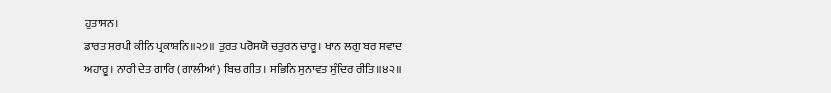ਹੁਤਾਸਨ।
ਡਾਰਤ ਸਰਪੀ ਕੀਨਿ ਪ੍ਰਕਾਸ਼ਨਿ॥੨੭॥ ਤੁਰਤ ਪਰੋਸਯੋ ਚਤੁਰਨ ਚਾਰੂ। ਖਾਨ ਲਗੁ ਬਰ ਸਵਾਦ
ਅਹਾਰੂ। ਨਾਰੀ ਦੇਤ ਗਾਰਿ (ਗਾਲੀਆਂ) ਬਿਚ ਗੀਤ। ਸਭਿਨਿ ਸੁਨਾਵਤ ਸੁੰਦਿਰ ਰੀਤਿ॥੪੨॥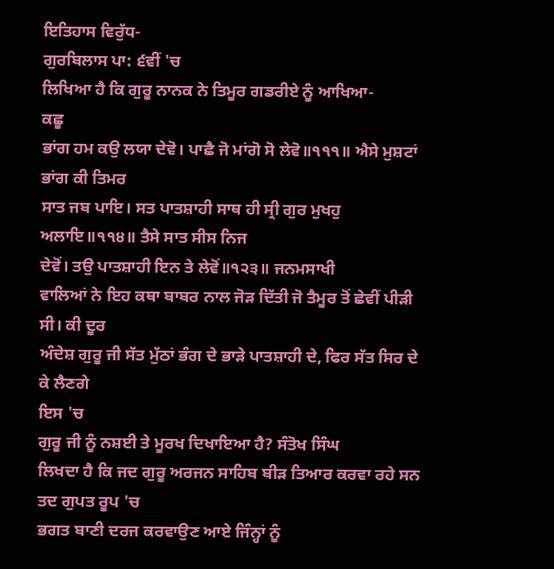ਇਤਿਹਾਸ ਵਿਰੁੱਧ-
ਗੁਰਬਿਲਾਸ ਪਾ: ੬ਵੀਂ 'ਚ
ਲਿਖਿਆ ਹੈ ਕਿ ਗੁਰੂ ਨਾਨਕ ਨੇ ਤਿਮੂਰ ਗਡਰੀਏ ਨੂੰ ਆਖਿਆ-
ਕਛੂ
ਭਾਂਗ ਹਮ ਕਉ ਲਯਾ ਦੇਵੋ। ਪਾਛੈ ਜੋ ਮਾਂਗੋ ਸੋ ਲੇਵੋ॥੧੧੧॥ ਐਸੇ ਮੁਸ਼ਟਾਂ ਭਾਂਗ ਕੀ ਤਿਮਰ
ਸਾਤ ਜਬ ਪਾਇ। ਸਤ ਪਾਤਸ਼ਾਹੀ ਸਾਥ ਹੀ ਸ੍ਰੀ ਗੁਰ ਮੁਖਹੁ ਅਲਾਇ॥੧੧੪॥ ਤੈਸੇ ਸਾਤ ਸੀਸ ਨਿਜ
ਦੇਵੋਂ। ਤਉ ਪਾਤਸ਼ਾਹੀ ਇਨ ਤੇ ਲੇਵੋਂ॥੧੨੩॥ ਜਨਮਸਾਖੀ
ਵਾਲਿਆਂ ਨੇ ਇਹ ਕਥਾ ਬਾਬਰ ਨਾਲ ਜੋੜ ਦਿੱਤੀ ਜੋ ਤੈਮੂਰ ਤੋਂ ਛੇਵੀਂ ਪੀੜੀ ਸੀ। ਕੀ ਦੂਰ
ਅੰਦੇਸ਼ ਗੁਰੂ ਜੀ ਸੱਤ ਮੁੱਠਾਂ ਭੰਗ ਦੇ ਭਾੜੇ ਪਾਤਸ਼ਾਹੀ ਦੇ, ਫਿਰ ਸੱਤ ਸਿਰ ਦੇ ਕੇ ਲੈਣਗੇ
ਇਸ 'ਚ
ਗੁਰੂ ਜੀ ਨੂੰ ਨਸ਼ਈ ਤੇ ਮੂਰਖ ਦਿਖਾਇਆ ਹੈ? ਸੰਤੋਖ ਸਿੰਘ
ਲਿਖਦਾ ਹੈ ਕਿ ਜਦ ਗੁਰੂ ਅਰਜਨ ਸਾਹਿਬ ਬੀੜ ਤਿਆਰ ਕਰਵਾ ਰਹੇ ਸਨ ਤਦ ਗੁਪਤ ਰੂਪ 'ਚ
ਭਗਤ ਬਾਣੀ ਦਰਜ ਕਰਵਾਉਣ ਆਏ ਜਿੰਨ੍ਹਾਂ ਨੂੰ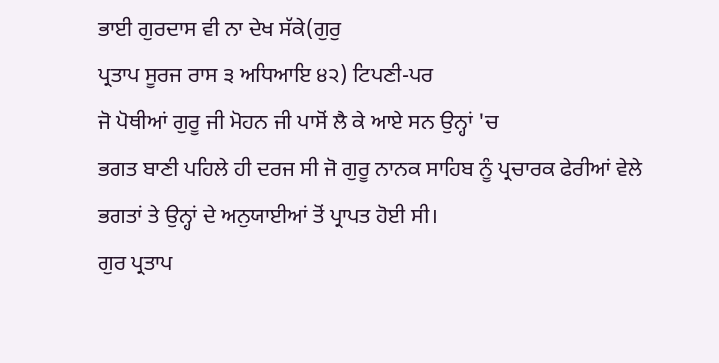ਭਾਈ ਗੁਰਦਾਸ ਵੀ ਨਾ ਦੇਖ ਸੱਕੇ(ਗੁਰੁ
ਪ੍ਰਤਾਪ ਸੂਰਜ ਰਾਸ ੩ ਅਧਿਆਇ ੪੨) ਟਿਪਣੀ-ਪਰ
ਜੋ ਪੋਥੀਆਂ ਗੁਰੂ ਜੀ ਮੋਹਨ ਜੀ ਪਾਸੋਂ ਲੈ ਕੇ ਆਏ ਸਨ ਉਨ੍ਹਾਂ 'ਚ
ਭਗਤ ਬਾਣੀ ਪਹਿਲੇ ਹੀ ਦਰਜ ਸੀ ਜੋ ਗੁਰੂ ਨਾਨਕ ਸਾਹਿਬ ਨੂੰ ਪ੍ਰਚਾਰਕ ਫੇਰੀਆਂ ਵੇਲੇ
ਭਗਤਾਂ ਤੇ ਉਨ੍ਹਾਂ ਦੇ ਅਨੁਯਾਈਆਂ ਤੋਂ ਪ੍ਰਾਪਤ ਹੋਈ ਸੀ।
ਗੁਰ ਪ੍ਰਤਾਪ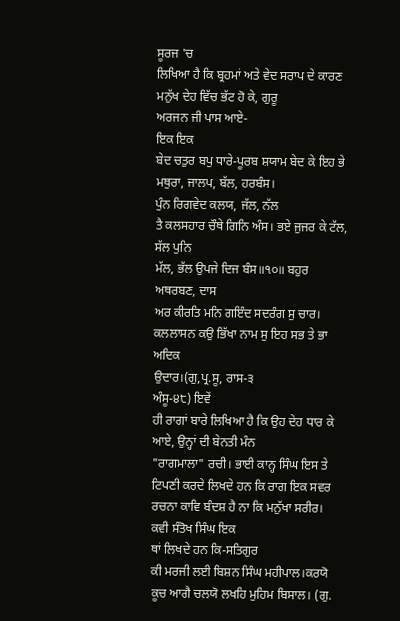ਸੂਰਜ 'ਚ
ਲਿਖਿਆ ਹੈ ਕਿ ਬ੍ਰਹਮਾਂ ਅਤੇ ਵੇਦ ਸਰਾਪ ਦੇ ਕਾਰਣ ਮਨੁੱਖ ਦੇਹ ਵਿੱਚ ਭੱਟ ਹੋ ਕੇ, ਗੁਰੂ
ਅਰਜਨ ਜੀ ਪਾਸ ਆਏ-
ਇਕ ਇਕ
ਬੇਦ ਚਤੁਰ ਬਪੁ ਧਾਰੇ-ਪੂਰਬ ਸ਼ਯਾਮ ਬੇਦ ਕੇ ਇਹ ਭੇ ਮਥੁਰਾ, ਜਾਲਪ, ਬੱਲ, ਹਰਬੰਸ।
ਪੁੰਨ ਰਿਗਵੇਦ ਕਲਯ, ਜੱਲ, ਨੱਲ
ਤੈ ਕਲਸਹਾਰ ਚੌਥੇ ਗਿਨਿ ਅੰਸ। ਭਏ ਜੁਜਰ ਕੇ ਟੱਲ, ਸੱਲ ਪੁਨਿ
ਮੱਲ, ਭੱਲ ਉਪਜੇ ਦਿਜ ਬੰਸ॥੧੦॥ ਬਹੁਰ ਅਥਰਬਣ, ਦਾਸ
ਅਰ ਕੀਰਤਿ ਮਨਿ ਗਇੰਦ ਸਦਰੰਗ ਸੁ ਚਾਰ। ਕਲਲਾਸਨ ਕਉ ਭਿੱਖਾ ਨਾਮ ਸੁ ਇਹ ਸਭ ਤੇ ਭਾ ਅਦਿਕ
ਉਦਾਰ।(ਗੁ,ਪ੍ਰ.ਸੂ, ਰਾਸ-੩
ਅੰਸੂ-੪੮) ਇਵੇਂ
ਹੀ ਰਾਗਾਂ ਬਾਰੇ ਲਿਖਿਆ ਹੈ ਕਿ ਉਹ ਦੇਹ ਧਾਰ ਕੇ ਆਏ, ਉਨ੍ਹਾਂ ਦੀ ਬੇਨਤੀ ਮੰਨ
"ਰਾਗਮਾਲਾ" ਰਚੀ। ਭਾਈ ਕਾਨ੍ਹ ਸਿੰਘ ਇਸ ਤੇ ਟਿਪਣੀ ਕਰਦੇ ਲਿਖਦੇ ਹਨ ਕਿ ਰਾਗ ਇਕ ਸਵਰ
ਰਚਨਾ ਕਾਵਿ ਬੰਦਸ਼ ਹੈ ਨਾ ਕਿ ਮਨੁੱਖਾ ਸਰੀਰ।
ਕਵੀ ਸੰਤੋਖ ਸਿੰਘ ਇਕ
ਥਾਂ ਲਿਖਦੇ ਹਨ ਕਿ-ਸਤਿਗੁਰ
ਕੀ ਮਰਜੀ ਲਈ ਬਿਸ਼ਨ ਸਿੰਘ ਮਹੀਪਾਲ।ਕਰਯੋ ਕੂਚ ਆਗੈ ਚਲਯੋ ਲਖਹਿ ਮੁਹਿਮ ਬਿਸਾਲ। (ਗੁ.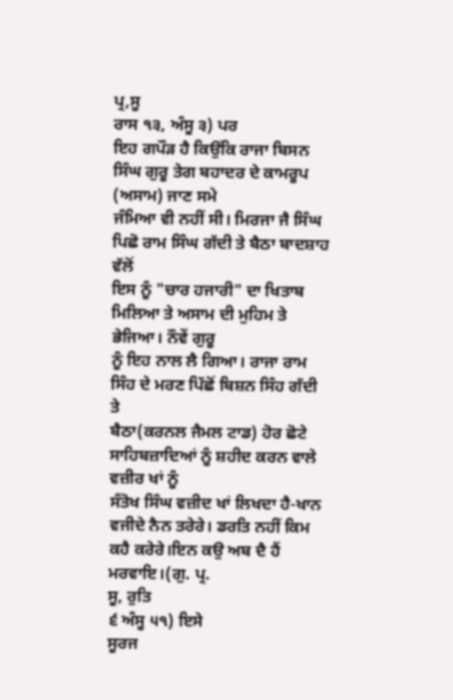ਪ੍ਰ,ਸੂ
ਰਾਸ ੧੩, ਅੰਸੂ ੩) ਪਰ
ਇਹ ਗਪੌੜ ਹੈ ਕਿਉਂਕਿ ਰਾਜਾ ਬਿਸਨ ਸਿੰਘ ਗੁਰੂ ਤੇਗ ਬਹਾਦਰ ਦੇ ਕਾਮਰੂਪ (ਅਸਾਮ) ਜਾਣ ਸਮੇ
ਜੰਮਿਆ ਵੀ ਨਹੀਂ ਸੀ। ਮਿਰਜਾ ਜੈ ਸਿੰਘ ਪਿਛੋ ਰਾਮ ਸਿੰਘ ਗੱਦੀ ਤੇ ਬੈਠਾ ਬਾਦਸ਼ਾਹ ਵੱਲੋਂ
ਇਸ ਨੂੰ "ਚਾਰ ਹਜਾਰੀ" ਦਾ ਖਿਤਾਬ ਮਿਲਿਆ ਤੇ ਅਸਾਮ ਦੀ ਮੁਹਿਮ ਤੇ ਭੇਜਿਆ। ਨੌਵੇਂ ਗੁਰੂ
ਨੂੰ ਇਹ ਨਾਲ ਲੈ ਗਿਆ। ਰਾਜਾ ਰਾਮ ਸਿੰਹ ਦੇ ਮਰਣ ਪਿੱਛੋਂ ਬਿਸ਼ਨ ਸਿੰਹ ਗੱਦੀ ਤੇ
ਬੈਠਾ(ਕਰਨਲ ਜੈਮਲ ਟਾਡ) ਹੋਰ ਛੋਟੇ ਸਾਹਿਬਜ਼ਾਦਿਆਂ ਨੂੰ ਸ਼ਹੀਦ ਕਰਨ ਵਾਲੇ ਵਜ਼ੀਰ ਖਾਂ ਨੂੰ
ਸੰਤੋਖ ਸਿੰਘ ਵਜ਼ੀਦ ਖਾਂ ਲਿਖਦਾ ਹੈ-ਖਾਨ
ਵਜੀਦੇ ਨੈਨ ਤਰੇਰੇ। ਡਰਤਿ ਨਹੀਂ ਕਿਮ ਕਹੈ ਕਰੇਰੇ।ਇਨ ਕਉ ਅਬ ਦੈ ਹੈਂ ਮਰਵਾਇ।(ਗੁ. ਪ੍ਰ.
ਸੂ, ਰੁਤਿ
੬ ਅੰਸੂ ੫੧) ਇਸੇ
ਸੂਰਜ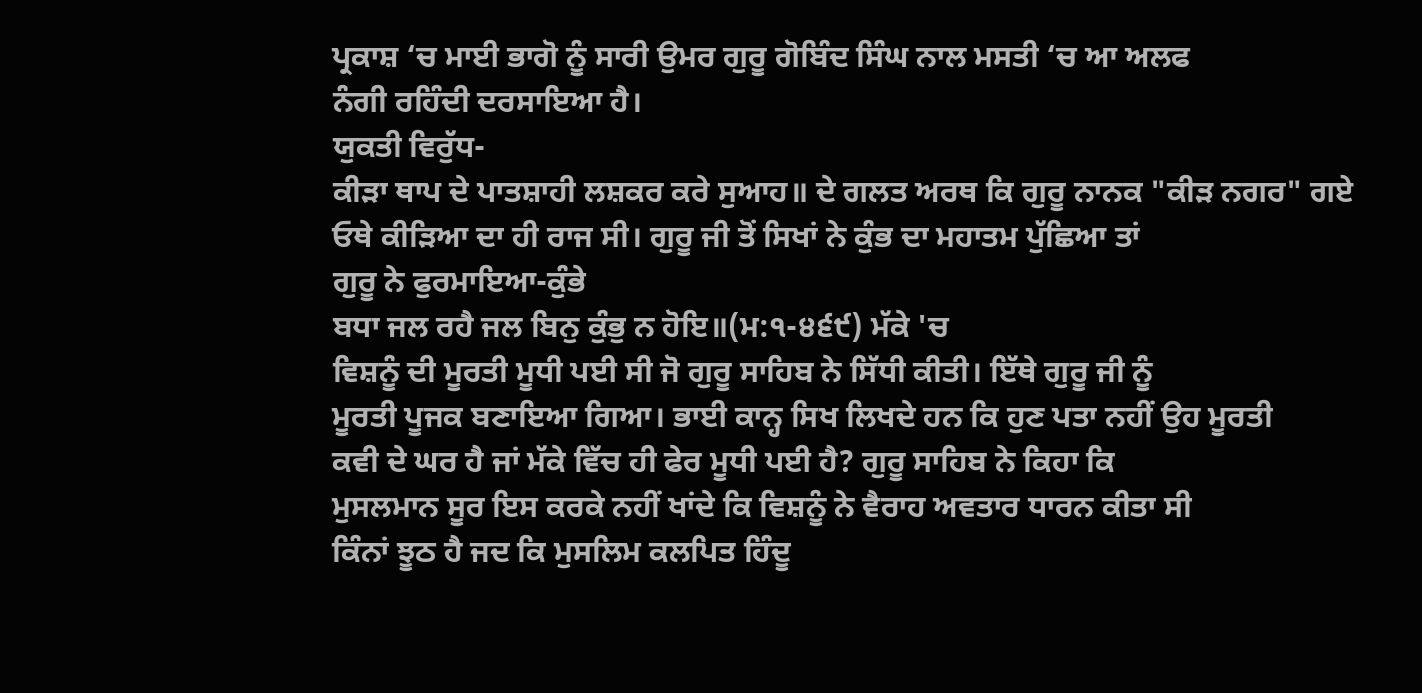ਪ੍ਰਕਾਸ਼ ‘ਚ ਮਾਈ ਭਾਗੋ ਨੂੰ ਸਾਰੀ ਉਮਰ ਗੁਰੂ ਗੋਬਿੰਦ ਸਿੰਘ ਨਾਲ ਮਸਤੀ ‘ਚ ਆ ਅਲਫ
ਨੰਗੀ ਰਹਿੰਦੀ ਦਰਸਾਇਆ ਹੈ।
ਯੁਕਤੀ ਵਿਰੁੱਧ-
ਕੀੜਾ ਥਾਪ ਦੇ ਪਾਤਸ਼ਾਹੀ ਲਸ਼ਕਰ ਕਰੇ ਸੁਆਹ॥ ਦੇ ਗਲਤ ਅਰਥ ਕਿ ਗੁਰੂ ਨਾਨਕ "ਕੀੜ ਨਗਰ" ਗਏ
ਓਥੇ ਕੀੜਿਆ ਦਾ ਹੀ ਰਾਜ ਸੀ। ਗੁਰੂ ਜੀ ਤੋਂ ਸਿਖਾਂ ਨੇ ਕੁੰਭ ਦਾ ਮਹਾਤਮ ਪੁੱਛਿਆ ਤਾਂ
ਗੁਰੂ ਨੇ ਫੁਰਮਾਇਆ-ਕੁੰਭੇ
ਬਧਾ ਜਲ ਰਹੈ ਜਲ ਬਿਨੁ ਕੁੰਭੁ ਨ ਹੋਇ॥(ਮ:੧-੪੬੯) ਮੱਕੇ 'ਚ
ਵਿਸ਼ਨੂੰ ਦੀ ਮੂਰਤੀ ਮੂਧੀ ਪਈ ਸੀ ਜੋ ਗੁਰੂ ਸਾਹਿਬ ਨੇ ਸਿੱਧੀ ਕੀਤੀ। ਇੱਥੇ ਗੁਰੂ ਜੀ ਨੂੰ
ਮੂਰਤੀ ਪੂਜਕ ਬਣਾਇਆ ਗਿਆ। ਭਾਈ ਕਾਨ੍ਹ ਸਿਖ ਲਿਖਦੇ ਹਨ ਕਿ ਹੁਣ ਪਤਾ ਨਹੀਂ ਉਹ ਮੂਰਤੀ
ਕਵੀ ਦੇ ਘਰ ਹੈ ਜਾਂ ਮੱਕੇ ਵਿੱਚ ਹੀ ਫੇਰ ਮੂਧੀ ਪਈ ਹੈ? ਗੁਰੂ ਸਾਹਿਬ ਨੇ ਕਿਹਾ ਕਿ
ਮੁਸਲਮਾਨ ਸੂਰ ਇਸ ਕਰਕੇ ਨਹੀਂ ਖਾਂਦੇ ਕਿ ਵਿਸ਼ਨੂੰ ਨੇ ਵੈਰਾਹ ਅਵਤਾਰ ਧਾਰਨ ਕੀਤਾ ਸੀ
ਕਿੰਨਾਂ ਝੂਠ ਹੈ ਜਦ ਕਿ ਮੁਸਲਿਮ ਕਲਪਿਤ ਹਿੰਦੂ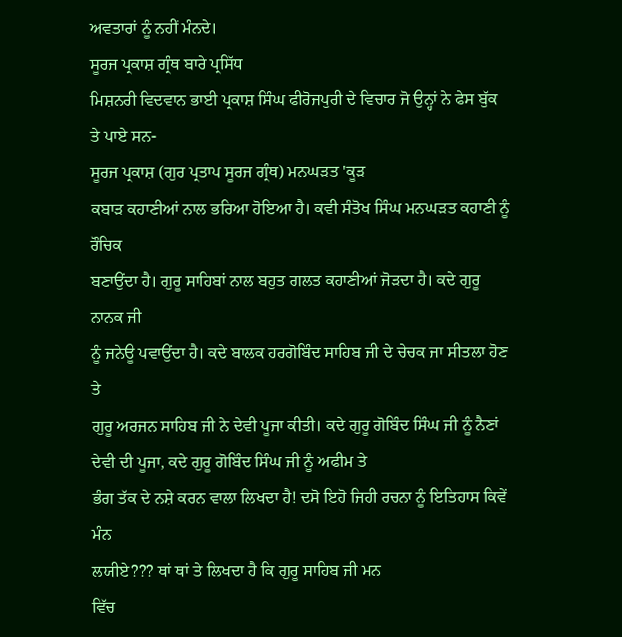ਅਵਤਾਰਾਂ ਨੂੰ ਨਹੀਂ ਮੰਨਦੇ।
ਸੂਰਜ ਪ੍ਰਕਾਸ਼ ਗ੍ਰੰਥ ਬਾਰੇ ਪ੍ਰਸਿੱਧ
ਮਿਸ਼ਨਰੀ ਵਿਦਵਾਨ ਭਾਈ ਪ੍ਰਕਾਸ਼ ਸਿੰਘ ਫੀਰੋਜਪੁਰੀ ਦੇ ਵਿਚਾਰ ਜੋ ਉਨ੍ਹਾਂ ਨੇ ਫੇਸ ਬੁੱਕ
ਤੇ ਪਾਏ ਸਨ-
ਸੂਰਜ ਪ੍ਰਕਾਸ਼ (ਗੁਰ ਪ੍ਰਤਾਪ ਸੂਰਜ ਗ੍ਰੰਥ) ਮਨਘੜਤ 'ਕੂੜ
ਕਬਾੜ ਕਹਾਣੀਆਂ ਨਾਲ ਭਰਿਆ ਹੋਇਆ ਹੈ। ਕਵੀ ਸੰਤੋਖ ਸਿੰਘ ਮਨਘੜਤ ਕਹਾਣੀ ਨੂੰ ਰੌਚਿਕ
ਬਣਾਉਂਦਾ ਹੈ। ਗੁਰੂ ਸਾਹਿਬਾਂ ਨਾਲ ਬਹੁਤ ਗਲਤ ਕਹਾਣੀਆਂ ਜੋੜਦਾ ਹੈ। ਕਦੇ ਗੁਰੂ ਨਾਨਕ ਜੀ
ਨੂੰ ਜਨੇਊ ਪਵਾਉਂਦਾ ਹੈ। ਕਦੇ ਬਾਲਕ ਹਰਗੋਬਿੰਦ ਸਾਹਿਬ ਜੀ ਦੇ ਚੇਚਕ ਜਾ ਸੀਤਲਾ ਹੋਣ ਤੇ
ਗੁਰੂ ਅਰਜਨ ਸਾਹਿਬ ਜੀ ਨੇ ਦੇਵੀ ਪੂਜਾ ਕੀਤੀ। ਕਦੇ ਗੁਰੂ ਗੋਬਿੰਦ ਸਿੰਘ ਜੀ ਨੂੰ ਨੈਣਾਂ
ਦੇਵੀ ਦੀ ਪੂਜਾ, ਕਦੇ ਗੁਰੂ ਗੋਬਿੰਦ ਸਿੰਘ ਜੀ ਨੂੰ ਅਫੀਮ ਤੇ
ਭੰਗ ਤੱਕ ਦੇ ਨਸ਼ੇ ਕਰਨ ਵਾਲਾ ਲਿਖਦਾ ਹੈ! ਦਸੋ ਇਹੋ ਜਿਹੀ ਰਚਨਾ ਨੂੰ ਇਤਿਹਾਸ ਕਿਵੇਂ ਮੰਨ
ਲਯੀਏ??? ਥਾਂ ਥਾਂ ਤੇ ਲਿਖਦਾ ਹੈ ਕਿ ਗੁਰੂ ਸਾਹਿਬ ਜੀ ਮਨ
ਵਿੱਚ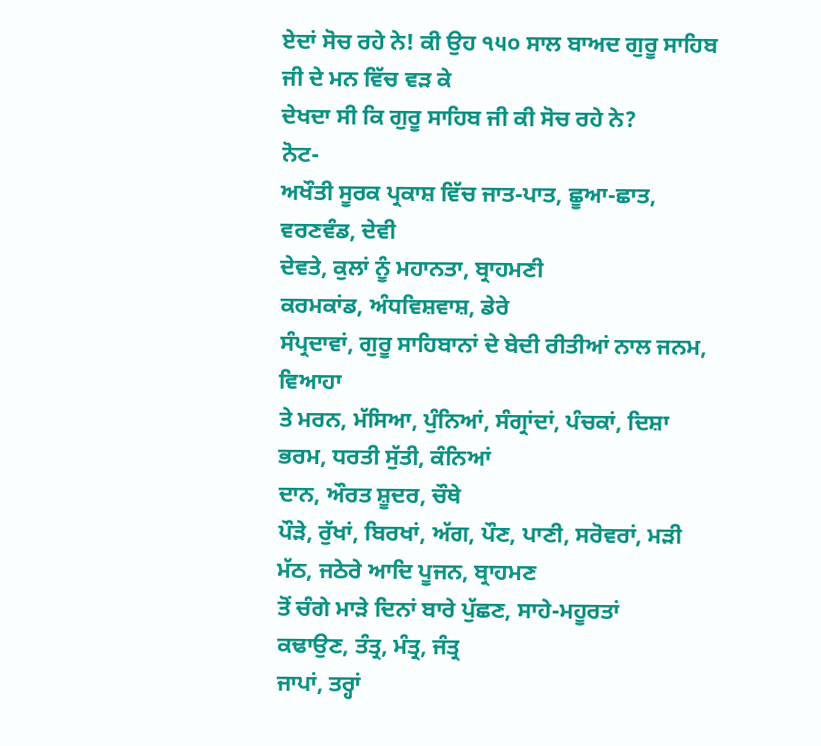ਏਦਾਂ ਸੋਚ ਰਹੇ ਨੇ! ਕੀ ਉਹ ੧੫੦ ਸਾਲ ਬਾਅਦ ਗੁਰੂ ਸਾਹਿਬ ਜੀ ਦੇ ਮਨ ਵਿੱਚ ਵੜ ਕੇ
ਦੇਖਦਾ ਸੀ ਕਿ ਗੁਰੂ ਸਾਹਿਬ ਜੀ ਕੀ ਸੋਚ ਰਹੇ ਨੇ?
ਨੋਟ-
ਅਖੌਤੀ ਸੂਰਕ ਪ੍ਰਕਾਸ਼ ਵਿੱਚ ਜਾਤ-ਪਾਤ, ਛੂਆ-ਛਾਤ, ਵਰਣਵੰਡ, ਦੇਵੀ
ਦੇਵਤੇ, ਕੁਲਾਂ ਨੂੰ ਮਹਾਨਤਾ, ਬ੍ਰਾਹਮਣੀ
ਕਰਮਕਾਂਡ, ਅੰਧਵਿਸ਼ਵਾਸ਼, ਡੇਰੇ
ਸੰਪ੍ਰਦਾਵਾਂ, ਗੁਰੂ ਸਾਹਿਬਾਨਾਂ ਦੇ ਬੇਦੀ ਰੀਤੀਆਂ ਨਾਲ ਜਨਮ, ਵਿਆਹਾ
ਤੇ ਮਰਨ, ਮੱਸਿਆ, ਪੁੰਨਿਆਂ, ਸੰਗ੍ਰਾਂਦਾਂ, ਪੰਚਕਾਂ, ਦਿਸ਼ਾ
ਭਰਮ, ਧਰਤੀ ਸੁੱਤੀ, ਕੰਨਿਆਂ
ਦਾਨ, ਔਰਤ ਸ਼ੂਦਰ, ਚੌਥੇ
ਪੌੜੇ, ਰੁੱਖਾਂ, ਬਿਰਖਾਂ, ਅੱਗ, ਪੌਣ, ਪਾਣੀ, ਸਰੋਵਰਾਂ, ਮੜੀ
ਮੱਠ, ਜਠੇਰੇ ਆਦਿ ਪੂਜਨ, ਬ੍ਰਾਹਮਣ
ਤੋਂ ਚੰਗੇ ਮਾੜੇ ਦਿਨਾਂ ਬਾਰੇ ਪੁੱਛਣ, ਸਾਹੇ-ਮਹੂਰਤਾਂ
ਕਢਾਉਣ, ਤੰਤ੍ਰ, ਮੰਤ੍ਰ, ਜੰਤ੍ਰ
ਜਾਪਾਂ, ਤਰ੍ਹਾਂ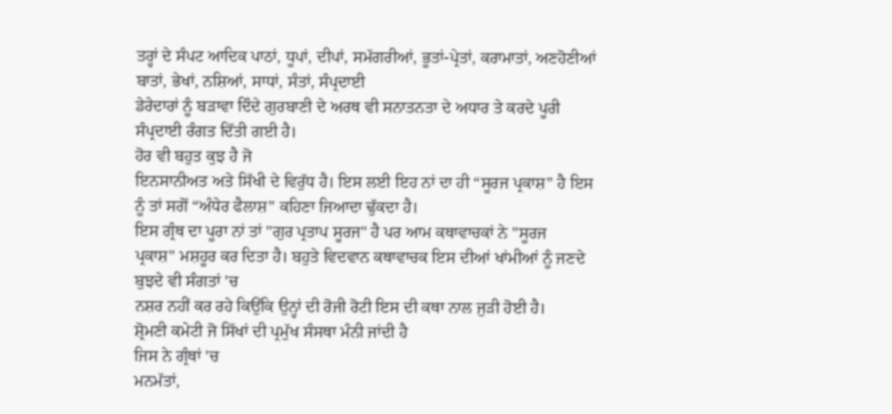ਤਰ੍ਹਾਂ ਦੇ ਸੰਪਟ ਆਦਿਕ ਪਾਠਾਂ, ਧੂਪਾਂ, ਦੀਪਾਂ, ਸਮੱਗਰੀਆਂ, ਭੂਤਾਂ-ਪ੍ਰੇਤਾਂ, ਕਰਾਮਾਤਾਂ, ਅਣਹੋਣੀਆਂ
ਬਾਤਾਂ, ਭੇਖਾਂ, ਨਸ਼ਿਆਂ, ਸਾਧਾਂ, ਸੰਤਾਂ, ਸੰਪ੍ਰਦਾਈ
ਡੇਰੇਦਾਰਾਂ ਨੂੰ ਬੜਾਵਾ ਦਿੰਦੇ ਗੁਰਬਾਣੀ ਦੇ ਅਰਥ ਵੀ ਸਨਾਤਨਤਾ ਦੇ ਅਧਾਰ ਤੇ ਕਰਦੇ ਪੂਰੀ
ਸੰਪ੍ਰਦਾਈ ਰੰਗਤ ਦਿੱਤੀ ਗਈ ਹੈ।
ਹੋਰ ਵੀ ਬਹੁਤ ਕੁਝ ਹੈ ਜੋ
ਇਨਸਾਨੀਅਤ ਅਤੇ ਸਿੱਖੀ ਦੇ ਵਿਰੁੱਧ ਹੈ। ਇਸ ਲਈ ਇਹ ਨਾਂ ਦਾ ਹੀ “ਸੂਰਜ ਪ੍ਰਕਾਸ਼” ਹੈ ਇਸ
ਨੂੰ ਤਾਂ ਸਗੋਂ “ਅੰਧੇਰ ਫੈਲਾਸ਼” ਕਹਿਣਾ ਜਿਆਦਾ ਢੁੱਕਦਾ ਹੈ।
ਇਸ ਗ੍ਰੰਥ ਦਾ ਪੂਰਾ ਨਾਂ ਤਾਂ "ਗੁਰ ਪ੍ਰਤਾਪ ਸੂਰਜ" ਹੈ ਪਰ ਆਮ ਕਥਾਵਾਚਕਾਂ ਨੇ "ਸੂਰਜ
ਪ੍ਰਕਾਸ਼" ਮਸ਼ਹੂਰ ਕਰ ਦਿਤਾ ਹੈ। ਬਹੁਤੇ ਵਿਦਵਾਨ ਕਥਾਵਾਚਕ ਇਸ ਦੀਆਂ ਖਾਂਮੀਆਂ ਨੂੰ ਜਣਦੇ
ਬੁਝਦੇ ਵੀ ਸੰਗਤਾਂ 'ਚ
ਨਸ਼ਰ ਨਹੀਂ ਕਰ ਰਹੇ ਕਿਉਂਕਿ ਉਨ੍ਹਾਂ ਦੀ ਰੋਜੀ ਰੋਟੀ ਇਸ ਦੀ ਕਥਾ ਨਾਲ ਜੁੜੀ ਹੋਈ ਹੈ।
ਸ਼੍ਰੋਮਣੀ ਕਮੇਟੀ ਜੋ ਸਿੱਖਾਂ ਦੀ ਪ੍ਰਮੁੱਖ ਸੰਸਥਾ ਮੰਨੀ ਜਾਂਦੀ ਹੈ
ਜਿਸ ਨੇ ਗ੍ਰੰਥਾਂ 'ਚ
ਮਨਮੱਤਾਂ,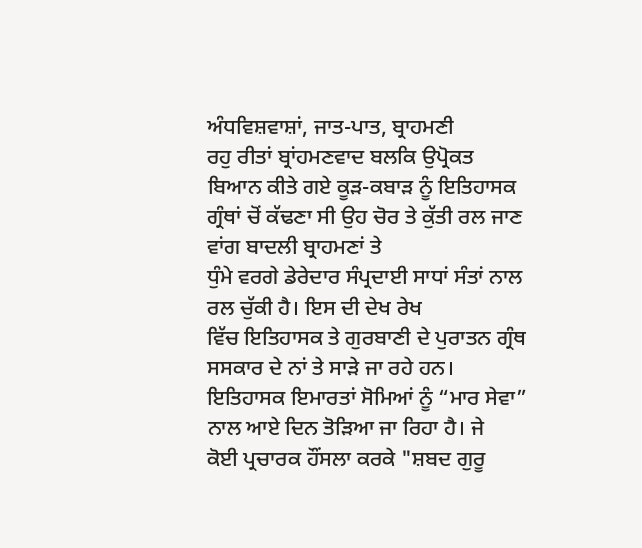ਅੰਧਵਿਸ਼ਵਾਸ਼ਾਂ, ਜਾਤ-ਪਾਤ, ਬ੍ਰਾਹਮਣੀ
ਰਹੁ ਰੀਤਾਂ ਬ੍ਰਾਂਹਮਣਵਾਦ ਬਲਕਿ ਉਪ੍ਰੋਕਤ ਬਿਆਨ ਕੀਤੇ ਗਏ ਕੂੜ-ਕਬਾੜ ਨੂੰ ਇਤਿਹਾਸਕ
ਗ੍ਰੰਥਾਂ ਚੋਂ ਕੱਢਣਾ ਸੀ ਉਹ ਚੋਰ ਤੇ ਕੁੱਤੀ ਰਲ ਜਾਣ ਵਾਂਗ ਬਾਦਲੀ ਬ੍ਰਾਹਮਣਾਂ ਤੇ
ਧੁੰਮੇ ਵਰਗੇ ਡੇਰੇਦਾਰ ਸੰਪ੍ਰਦਾਈ ਸਾਧਾਂ ਸੰਤਾਂ ਨਾਲ ਰਲ ਚੁੱਕੀ ਹੈ। ਇਸ ਦੀ ਦੇਖ ਰੇਖ
ਵਿੱਚ ਇਤਿਹਾਸਕ ਤੇ ਗੁਰਬਾਣੀ ਦੇ ਪੁਰਾਤਨ ਗ੍ਰੰਥ ਸਸਕਾਰ ਦੇ ਨਾਂ ਤੇ ਸਾੜੇ ਜਾ ਰਹੇ ਹਨ।
ਇਤਿਹਾਸਕ ਇਮਾਰਤਾਂ ਸੋਮਿਆਂ ਨੂੰ “ਮਾਰ ਸੇਵਾ” ਨਾਲ ਆਏ ਦਿਨ ਤੋੜਿਆ ਜਾ ਰਿਹਾ ਹੈ। ਜੇ
ਕੋਈ ਪ੍ਰਚਾਰਕ ਹੌਂਸਲਾ ਕਰਕੇ "ਸ਼ਬਦ ਗੁਰੂ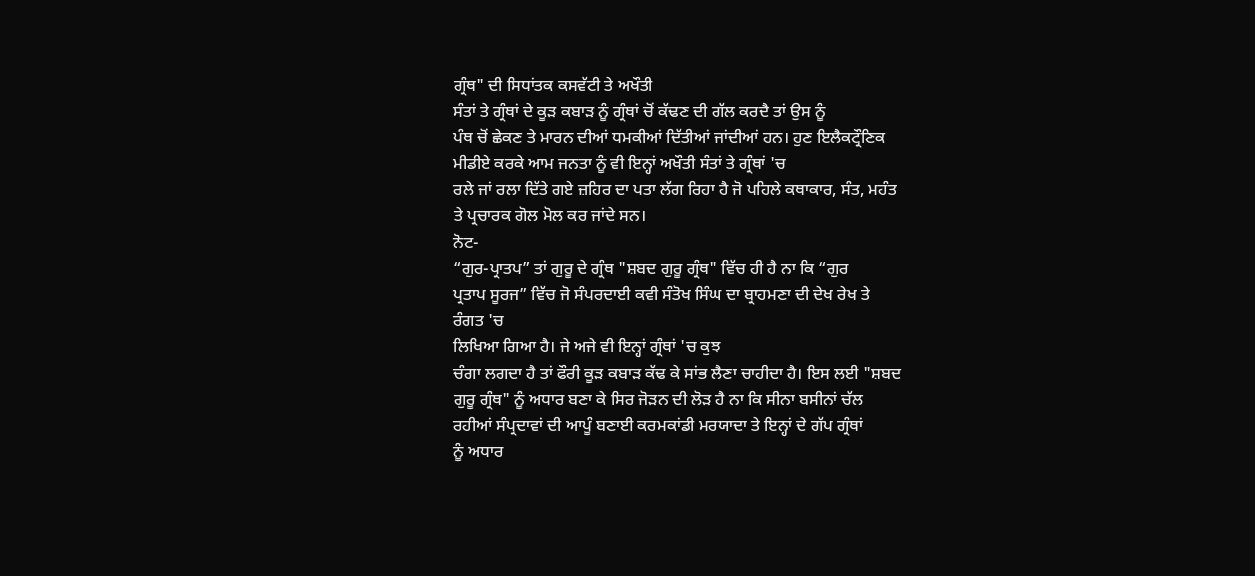ਗ੍ਰੰਥ" ਦੀ ਸਿਧਾਂਤਕ ਕਸਵੱਟੀ ਤੇ ਅਖੌਤੀ
ਸੰਤਾਂ ਤੇ ਗ੍ਰੰਥਾਂ ਦੇ ਕੂੜ ਕਬਾੜ ਨੂੰ ਗ੍ਰੰਥਾਂ ਚੋਂ ਕੱਢਣ ਦੀ ਗੱਲ ਕਰਦੈ ਤਾਂ ਉਸ ਨੂੰ
ਪੰਥ ਚੋਂ ਛੇਕਣ ਤੇ ਮਾਰਨ ਦੀਆਂ ਧਮਕੀਆਂ ਦਿੱਤੀਆਂ ਜਾਂਦੀਆਂ ਹਨ। ਹੁਣ ਇਲੈਕਟ੍ਰੌਣਿਕ
ਮੀਡੀਏ ਕਰਕੇ ਆਮ ਜਨਤਾ ਨੂੰ ਵੀ ਇਨ੍ਹਾਂ ਅਖੌਤੀ ਸੰਤਾਂ ਤੇ ਗ੍ਰੰਥਾਂ 'ਚ
ਰਲੇ ਜਾਂ ਰਲਾ ਦਿੱਤੇ ਗਏ ਜ਼ਹਿਰ ਦਾ ਪਤਾ ਲੱਗ ਰਿਹਾ ਹੈ ਜੋ ਪਹਿਲੇ ਕਥਾਕਾਰ, ਸੰਤ, ਮਹੰਤ
ਤੇ ਪ੍ਰਚਾਰਕ ਗੋਲ ਮੋਲ ਕਰ ਜਾਂਦੇ ਸਨ।
ਨੋਟ-
“ਗੁਰ-ਪ੍ਰਾਤਪ” ਤਾਂ ਗੁਰੂ ਦੇ ਗ੍ਰੰਥ "ਸ਼ਬਦ ਗੁਰੂ ਗ੍ਰੰਥ" ਵਿੱਚ ਹੀ ਹੈ ਨਾ ਕਿ “ਗੁਰ
ਪ੍ਰਤਾਪ ਸੂਰਜ” ਵਿੱਚ ਜੋ ਸੰਪਰਦਾਈ ਕਵੀ ਸੰਤੋਖ ਸਿੰਘ ਦਾ ਬ੍ਰਾਹਮਣਾ ਦੀ ਦੇਖ ਰੇਖ ਤੇ
ਰੰਗਤ 'ਚ
ਲਿਖਿਆ ਗਿਆ ਹੈ। ਜੇ ਅਜੇ ਵੀ ਇਨ੍ਹਾਂ ਗ੍ਰੰਥਾਂ 'ਚ ਕੁਝ
ਚੰਗਾ ਲਗਦਾ ਹੈ ਤਾਂ ਫੌਰੀ ਕੂੜ ਕਬਾੜ ਕੱਢ ਕੇ ਸਾਂਭ ਲੈਣਾ ਚਾਹੀਦਾ ਹੈ। ਇਸ ਲਈ "ਸ਼ਬਦ
ਗੁਰੂ ਗ੍ਰੰਥ" ਨੂੰ ਅਧਾਰ ਬਣਾ ਕੇ ਸਿਰ ਜੋੜਨ ਦੀ ਲੋੜ ਹੈ ਨਾ ਕਿ ਸੀਨਾ ਬਸੀਨਾਂ ਚੱਲ
ਰਹੀਆਂ ਸੰਪ੍ਰਦਾਵਾਂ ਦੀ ਆਪੂੰ ਬਣਾਈ ਕਰਮਕਾਂਡੀ ਮਰਯਾਦਾ ਤੇ ਇਨ੍ਹਾਂ ਦੇ ਗੱਪ ਗ੍ਰੰਥਾਂ
ਨੂੰ ਅਧਾਰ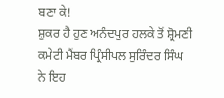ਬਣਾ ਕੇ!
ਸ਼ੁਕਰ ਹੈ ਹੁਣ ਅਨੰਦਪੁਰ ਹਲਕੇ ਤੋਂ ਸ਼੍ਰੋਮਣੀ ਕਮੇਟੀ ਮੈਂਬਰ ਪ੍ਰਿੰਸੀਪਲ ਸੁਰਿੰਦਰ ਸਿੰਘ
ਨੇ ਇਹ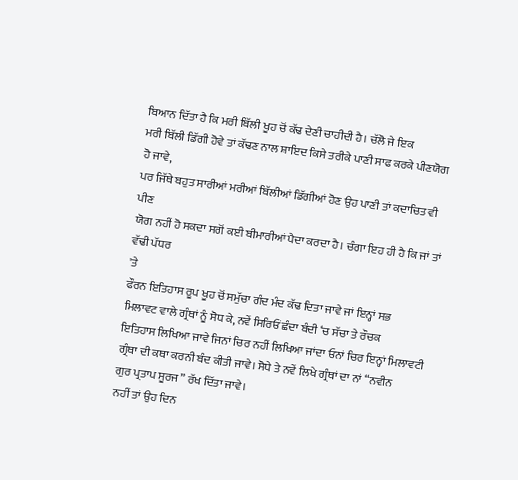ਬਿਆਨ ਦਿੱਤਾ ਹੈ ਕਿ ਮਰੀ ਬਿੱਲੀ ਖੂਹ ਚੋਂ ਕੱਢ ਦੇਣੀ ਚਾਹੀਦੀ ਹੈ। ਚੱਲੋ ਜੇ ਇਕ
ਮਰੀ ਬਿੱਲੀ ਡਿੱਗੀ ਹੋਵੇ ਤਾਂ ਕੱਢਣ ਨਾਲ ਸ਼ਾਇਦ ਕਿਸੇ ਤਰੀਕੇ ਪਾਣੀ ਸਾਫ ਕਰਕੇ ਪੀਣਯੋਗ
ਹੋ ਜਾਵੇ,
ਪਰ ਜਿੱਥੇ ਬਹੁਤ ਸਾਰੀਆਂ ਮਰੀਆਂ ਬਿੱਲੀਆਂ ਡਿੱਗੀਆਂ ਹੋਣ ਉਹ ਪਾਣੀ ਤਾਂ ਕਦਾਚਿਤ ਵੀ ਪੀਣ
ਯੋਗ ਨਹੀਂ ਹੋ ਸਕਦਾ ਸਗੋਂ ਕਈ ਬੀਮਾਰੀਆਂ ਪੈਦਾ ਕਰਦਾ ਹੈ। ਚੰਗਾ ਇਹ ਹੀ ਹੈ ਕਿ ਜਾਂ ਤਾਂ
ਵੱਢੀ ਪੱਧਰ
'ਤੇ
ਫੌਰਨ ਇਤਿਹਾਸ ਰੂਪ ਖੂਹ ਚੋਂ ਸਮੁੱਚਾ ਗੰਦ ਮੰਦ ਕੱਢ ਦਿਤਾ ਜਾਵੇ ਜਾਂ ਇਨ੍ਹਾਂ ਸਭ
ਮਿਲਾਵਟ ਵਾਲੇ ਗ੍ਰੰਥਾਂ ਨੂੰ ਸੋਧ ਕੇ, ਨਵੇਂ ਸਿਰਿਓਂ ਛੰਦਾ ਬੰਦੀ ‘ਚ ਸੱਚਾ ਤੇ ਰੌਚਕ
ਇਤਿਹਾਸ ਲਿਖਿਆ ਜਾਵੇ ਜਿਨਾਂ ਚਿਰ ਨਹੀਂ ਲਿਖਿਆ ਜਾਂਦਾ ਓਨਾਂ ਚਿਰ ਇਨ੍ਹਾਂ ਮਿਲਾਵਟੀ
ਗ੍ਰੰਥਾ ਦੀ ਕਥਾ ਕਰਨੀ ਬੰਦ ਕੀਤੀ ਜਾਵੇ। ਸੋਧੇ ਤੇ ਨਵੇਂ ਲਿਖੇ ਗ੍ਰੰਥਾਂ ਦਾ ਨਾਂ “ਨਵੀਨ
ਗੁਰ ਪ੍ਰਤਾਪ ਸੂਰਜ” ਰੱਖ ਦਿੱਤਾ ਜਾਵੇ।
ਨਹੀਂ ਤਾਂ ਉਹ ਦਿਨ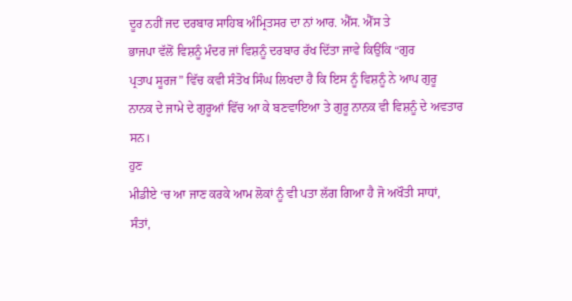ਦੂਰ ਨਹੀਂ ਜਦ ਦਰਬਾਰ ਸਾਹਿਬ ਅੰਮ੍ਰਿਤਸਰ ਦਾ ਨਾਂ ਆਰ. ਐੱਸ. ਐੱਸ ਤੇ
ਭਾਜਪਾ ਵੱਲੋਂ ਵਿਸ਼ਨੂੰ ਮੰਦਰ ਜਾਂ ਵਿਸ਼ਨੂੰ ਦਰਬਾਰ ਰੱਖ ਦਿੱਤਾ ਜਾਵੇ ਕਿਉਂਕਿ “ਗੁਰ
ਪ੍ਰਤਾਪ ਸੂਰਜ” ਵਿੱਚ ਕਵੀ ਸੰਤੋਖ ਸਿੰਘ ਲਿਖਦਾ ਹੈ ਕਿ ਇਸ ਨੂੰ ਵਿਸ਼ਨੂੰ ਨੇ ਆਪ ਗੁਰੂ
ਨਾਨਕ ਦੇ ਜਾਮੇ ਦੇ ਗੁਰੂਆਂ ਵਿੱਚ ਆ ਕੇ ਬਣਵਾਇਆ ਤੇ ਗੁਰੂ ਨਾਨਕ ਵੀ ਵਿਸ਼ਨੂੰ ਦੇ ਅਵਤਾਰ
ਸਨ।
ਹੁਣ
ਮੀਡੀਏ ‘ਚ ਆ ਜਾਣ ਕਰਕੇ ਆਮ ਲੋਕਾਂ ਨੂੰ ਵੀ ਪਤਾ ਲੱਗ ਗਿਆ ਹੈ ਜੋ ਅਖੌਤੀ ਸਾਧਾਂ,
ਸੰਤਾਂ,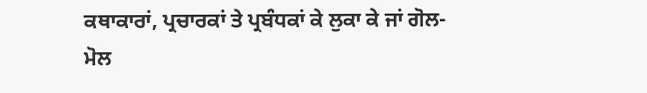ਕਥਾਕਾਰਾਂ, ਪ੍ਰਚਾਰਕਾਂ ਤੇ ਪ੍ਰਬੰਧਕਾਂ ਕੇ ਲੁਕਾ ਕੇ ਜਾਂ ਗੋਲ-ਮੋਲ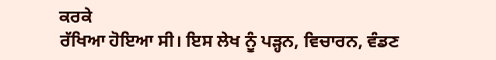ਕਰਕੇ
ਰੱਖਿਆ ਹੋਇਆ ਸੀ। ਇਸ ਲੇਖ ਨੂੰ ਪੜ੍ਹਨ, ਵਿਚਾਰਨ, ਵੰਡਣ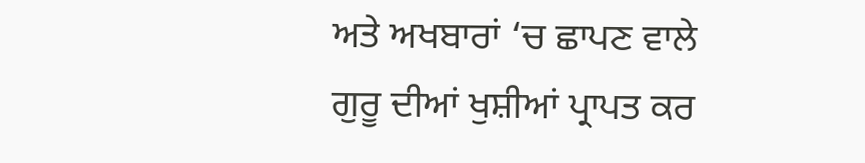ਅਤੇ ਅਖਬਾਰਾਂ ‘ਚ ਛਾਪਣ ਵਾਲੇ
ਗੁਰੂ ਦੀਆਂ ਖੁਸ਼ੀਆਂ ਪ੍ਰਾਪਤ ਕਰ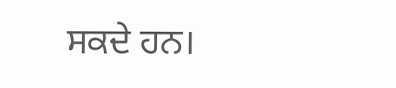ਸਕਦੇ ਹਨ।